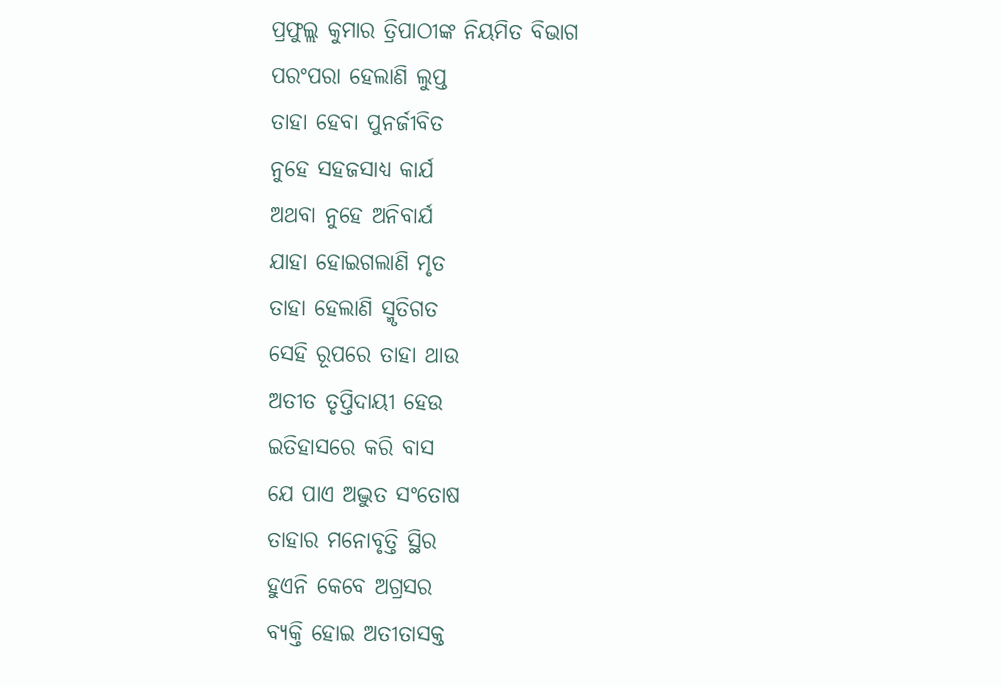ପ୍ରଫୁଲ୍ଲ କୁମାର ତ୍ରିପାଠୀଙ୍କ ନିୟମିତ ବିଭାଗ
ପରଂପରା ହେଲାଣି ଲୁପ୍ତ
ତାହା ହେବା ପୁନର୍ଜୀବିତ
ନୁହେ ସହଜସାଧ୍ୟ କାର୍ଯ
ଅଥବା ନୁହେ ଅନିବାର୍ଯ
ଯାହା ହୋଇଗଲାଣି ମୃତ
ତାହା ହେଲାଣି ସ୍ମୃତିଗତ
ସେହି ରୂପରେ ତାହା ଥାଉ
ଅତୀତ ତୃପ୍ତିଦାୟୀ ହେଉ
ଇତିହାସରେ କରି ବାସ
ଯେ ପାଏ ଅଦ୍ଭୁତ ସଂତୋଷ
ତାହାର ମନୋବୃତ୍ତି ସ୍ଥିର
ହୁଏନି କେବେ ଅଗ୍ରସର
ବ୍ୟକ୍ତି ହୋଇ ଅତୀତାସକ୍ତ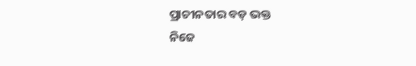ପ୍ରାଚୀନତାର ବଡ଼ ଭକ୍ତ
ନିଜେ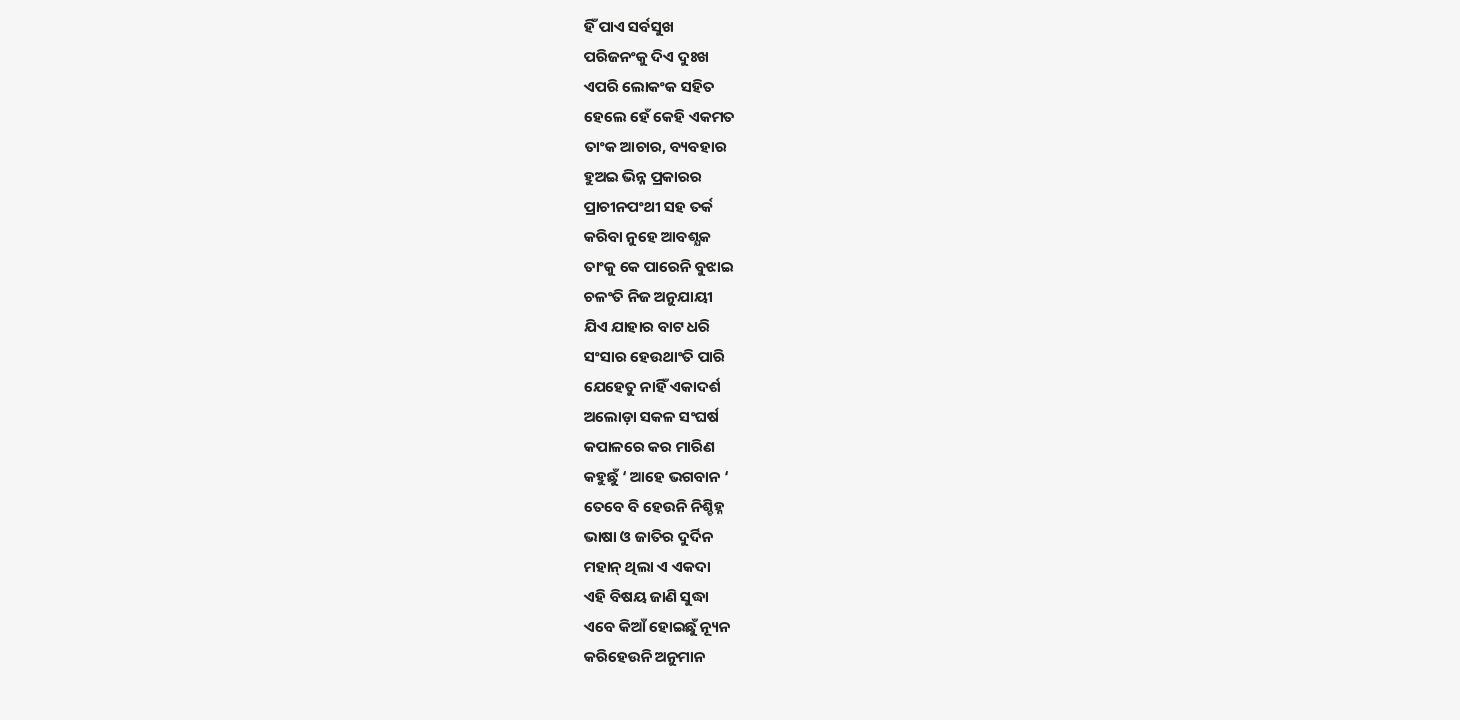ହିଁ ପାଏ ସର୍ବସୁଖ
ପରିଜନଂକୁ ଦିଏ ଦୁଃଖ
ଏପରି ଲୋକଂକ ସହିତ
ହେଲେ ହେଁ କେହି ଏକମତ
ତାଂକ ଆଚାର, ବ୍ୟବହାର
ହୁଅଇ ଭିନ୍ନ ପ୍ରକାରର
ପ୍ରାଚୀନପଂଥୀ ସହ ତର୍କ
କରିବା ନୁହେ ଆବଶ୍ଯକ
ତାଂକୁ କେ ପାରେନି ବୁଝାଇ
ଚଳଂତି ନିଜ ଅନୁଯାୟୀ
ଯିଏ ଯାହାର ବାଟ ଧରି
ସଂସାର ହେଉଥାଂତି ପାରି
ଯେହେତୁ ନାହିଁ ଏକାଦର୍ଶ
ଅଲୋଡ଼ା ସକଳ ସଂଘର୍ଷ
କପାଳରେ କର ମାରିଣ
କହୁଛୁଁ ‘ ଆହେ ଭଗବାନ ‘
ତେବେ ବି ହେଉନି ନିଶ୍ଚିହ୍ନ
ଭାଷା ଓ ଜାତିର ଦୁର୍ଦିନ
ମହାନ୍ ଥିଲା ଏ ଏକଦା
ଏହି ବିଷୟ ଜାଣି ସୁଦ୍ଧା
ଏବେ କିଆଁ ହୋଇଛୁଁ ନ୍ୟୂନ
କରିହେଉନି ଅନୁମାନ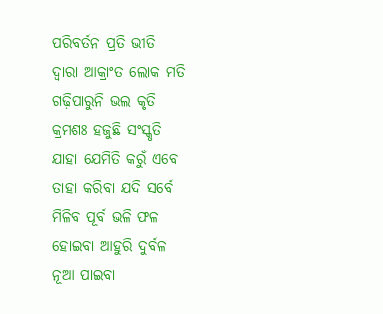ପରିବର୍ତନ ପ୍ରତି ଭୀତି
ଦ୍ବାରା ଆକ୍ରାଂତ ଲୋକ ମତି
ଗଢ଼ିପାରୁନି ଭଲ କୃତି
କ୍ରମଶଃ ହଜୁଛି ସଂସ୍କୃତି
ଯାହା ଯେମିତି କରୁଁ ଏବେ
ତାହା କରିବା ଯଦି ସର୍ବେ
ମିଳିବ ପୂର୍ବ ଭଳି ଫଳ
ହୋଇବା ଆହୁରି ଦୁର୍ବଳ
ନୂଆ ପାଇବା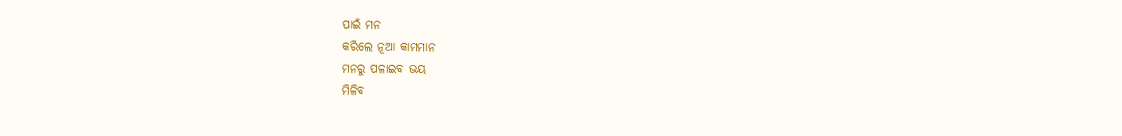ପାଇଁ ମନ
କରିଲେ ନୂଆ କାମମାନ
ମନରୁ ପଳାଇବ ଭୟ
ମିଳିବ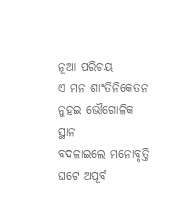ନୂଆ ପରିଚୟ
ଏ ମନ ଶାଂତିନିକେତନ
ନୁହଇ ଭୌଗୋଳିକ ସ୍ଥାନ
ବଦଳାଇଲେ ମନୋବୃତ୍ତି
ଘଟେ ଅପୂର୍ବ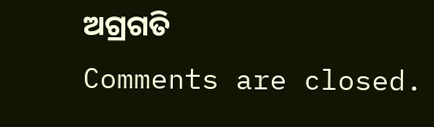ଅଗ୍ରଗତି
Comments are closed.